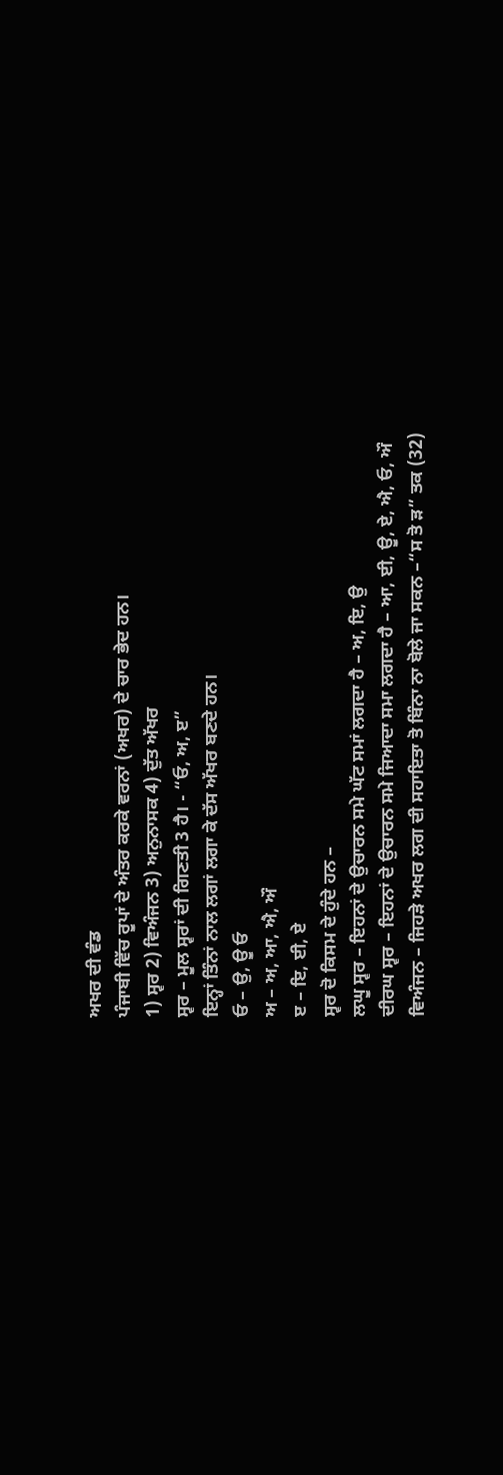ਅਖਰ ਦੀ ਵੰਡ
ਪੰਜਾਬੀ ਵਿੱਚ ਰੂਪਾਂ ਦੇ ਅੰਤਰ ਕਰਕੇ ਵਰਨਾਂ (ਅਖਰ) ਦੇ ਚਾਰ ਭੇਦ ਹਨ।
1) ਸ੍ਵਰ 2) ਵਿਅੰਜਨ 3) ਅਨੁਨਾਸਕ 4) ਦੁੱਤ ਅੱਖਰ
ਸ੍ਵਰ – ਮੂਲ ਸ੍ਵਰਾਂ ਦੀ ਗਿਣਤੀ 3 ਹੈ। - “ਓ, ਅ, ੲ”
ਇਨ੍ਹਾਂ ਤਿੰਨਾਂ ਨਾਲ ਲਗਾਂ ਲਗਾ ਕੇ ਦੱਸ ਅੱਖਰ ਬਣਦੇ ਹਨ।
ਓ – ਉ, ਊ ਓ
ਅ – ਅ, ਆ, ਐ, ਔ
ੲ – ਇ, ਈ, ਏ
ਸ੍ਵਰ ਦੋ ਕਿਸਮ ਦੇ ਹੁੰਦੇ ਹਨ –
ਲਘੂ ਸ੍ਵਰ – ਇਹਨਾਂ ਦੇ ਉਚਾਰਨ ਸਮੇ ਘੱਟ ਸਮਾਂ ਲਗਦਾ ਹੈ – ਅ, ਇ, ਉ
ਦੀਰਘ ਸ੍ਵਰ – ਇਹਨਾਂ ਦੇ ਉਚਾਰਨ ਸਮੇ ਜਿਆਦਾ ਸਮਾ ਲਗਦਾ ਹੈ – ਆ, ਈ, ਊ, ਏ, ਐ, ਓ, ਔ
ਵਿਅੰਜਨ – ਜਿਹੜੇ ਅਖਰ ਲਗ ਦੀ ਸਹਾਇਤਾ ਤੋ ਬਿੰਨਾ ਨਾ ਬੋਲੇ ਜਾ ਸਕਨ –“ਸ ਤੋ ੜ” ਤਕ (32)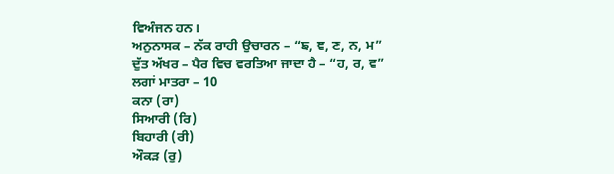ਵਿਅੰਜਨ ਹਨ।
ਅਨੁਨਾਸਕ – ਨੱਕ ਰਾਹੀ ਉਚਾਰਨ – “ਙ, ਞ, ਣ, ਨ, ਮ”
ਦੁੱਤ ਅੱਖਰ – ਪੈਰ ਵਿਚ ਵਰਤਿਆ ਜਾਦਾ ਹੈ – “ਹ, ਰ, ਵ”
ਲਗਾਂ ਮਾਤਰਾ – 10
ਕਨਾ (ਰਾ)
ਸਿਆਰੀ (ਰਿ)
ਬਿਹਾਰੀ (ਰੀ)
ਔਕੜ (ਰੁ)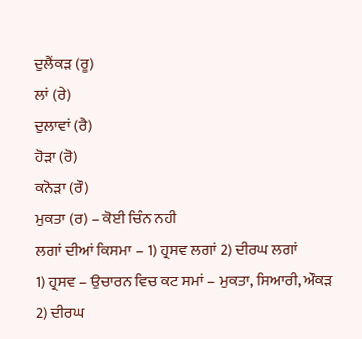ਦੁਲੈਂਕੜ (ਰੂ)
ਲਾਂ (ਰੇ)
ਦੁਲਾਵਾਂ (ਰੈ)
ਹੋੜਾ (ਰੋ)
ਕਨੋੜਾ (ਰੌ)
ਮੁਕਤਾ (ਰ) – ਕੋਈ ਚਿੰਨ ਨਹੀ
ਲਗਾਂ ਦੀਆਂ ਕਿਸਮਾ – 1) ਹ੍ਰਸਵ ਲਗਾਂ 2) ਦੀਰਘ ਲਗਾਂ
1) ਹ੍ਰਸਵ – ਉਚਾਰਨ ਵਿਚ ਕਟ ਸਮਾਂ – ਮੁਕਤਾ, ਸਿਆਰੀ, ਔਕੜ
2) ਦੀਰਘ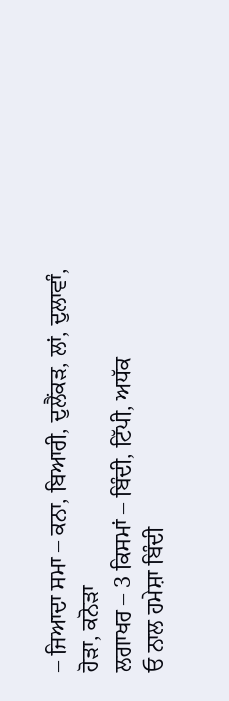– ਜਿਆਦਾ ਸਮਾ – ਕਨਾ, ਬਿਆਰੀ, ਦੁਲੈਂਕੜ, ਲਾਂ, ਦੁਲਾਵਾੰ, ਹੋੜਾ, ਕਨੋੜਾ
ਲਗਾਖਰ – 3 ਕਿਸਮਾਂ – ਬਿੰਦੀ, ਟਿੱਪੀ, ਅਧੱਕ
ਓ ਨਾਲ ਹਮੇਸ਼ਾ ਬਿੰਦੀ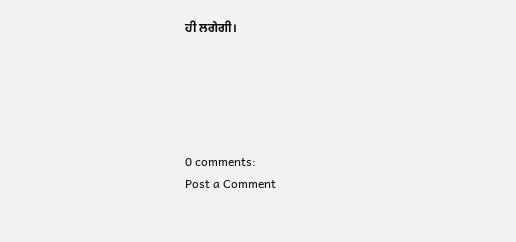ਹੀ ਲਗੇਗੀ।





0 comments:
Post a Comment